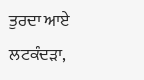ਤੁਰਦਾ ਆਏ ਲਟਕੰਦੜਾ,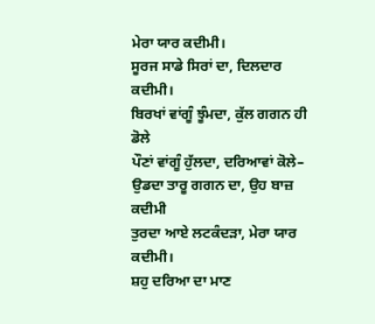ਮੇਰਾ ਯਾਰ ਕਦੀਮੀ।
ਸੂਰਜ ਸਾਡੇ ਸਿਰਾਂ ਦਾ, ਦਿਲਦਾਰ ਕਦੀਮੀ।
ਬਿਰਖਾਂ ਵਾਂਗੂੰ ਝੂੰਮਦਾ, ਕੁੱਲ ਗਗਨ ਹੀ ਡੋਲੇ
ਪੌਣਾਂ ਵਾਂਗੂੰ ਹੁੱਲਦਾ, ਦਰਿਆਵਾਂ ਕੋਲੇ–
ਉਡਦਾ ਤਾਰੂ ਗਗਨ ਦਾ, ਉਹ ਬਾਜ਼ ਕਦੀਮੀ
ਤੁਰਦਾ ਆਏ ਲਟਕੰਦੜਾ, ਮੇਰਾ ਯਾਰ ਕਦੀਮੀ।
ਸ਼ਹੁ ਦਰਿਆ ਦਾ ਮਾਣ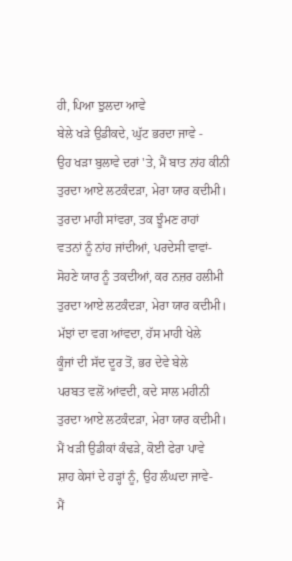ਹੀ, ਪਿਆ ਝੁਲਦਾ ਆਵੇ
ਬੇਲੇ ਖੜੇ ਉਡੀਕਦੇ, ਘੁੱਟ ਭਰਦਾ ਜਾਵੇ -
ਉਹ ਖੜਾ ਬੁਲਾਵੇ ਦਰਾਂ 'ਤੇ, ਮੈਂ ਬਾਤ ਨਾਂਹ ਕੀਨੀ
ਤੁਰਦਾ ਆਏ ਲਟਕੰਦੜਾ, ਮੇਰਾ ਯਾਰ ਕਦੀਮੀ।
ਤੁਰਦਾ ਮਾਹੀ ਸਾਂਵਰਾ, ਤਕ ਝੂੰਮਣ ਰਾਹਾਂ
ਵਤਨਾਂ ਨੂੰ ਨਾਂਹ ਜਾਂਦੀਆਂ, ਪਰਦੇਸੀ ਵਾਵਾਂ-
ਸੋਹਣੇ ਯਾਰ ਨੂੰ ਤਕਦੀਆਂ, ਕਰ ਨਜ਼ਰ ਹਲੀਮੀ
ਤੁਰਦਾ ਆਏ ਲਟਕੰਦੜਾ, ਮੇਰਾ ਯਾਰ ਕਦੀਮੀ।
ਮੱਝਾਂ ਦਾ ਵਗ ਆਂਵਦਾ, ਹੱਸ ਮਾਹੀ ਖੇਲੇ
ਕੂੰਜਾਂ ਦੀ ਸੱਦ ਦੂਰ ਤੋਂ, ਭਰ ਦੇਵੇ ਬੇਲੇ
ਪਰਬਤ ਵਲੋਂ ਆਂਵਦੀ, ਕਦੇ ਸਾਲ ਮਹੀਨੀ
ਤੁਰਦਾ ਆਏ ਲਟਕੰਦੜਾ, ਮੇਰਾ ਯਾਰ ਕਦੀਮੀ।
ਮੈਂ ਖੜੀ ਉਡੀਕਾਂ ਕੰਢੜੇ, ਕੋਈ ਫੇਰਾ ਪਾਵੇ
ਸ਼ਾਹ ਕੇਸਾਂ ਦੇ ਹੜ੍ਹਾਂ ਨੂੰ, ਉਹ ਲੰਘਦਾ ਜਾਵੇ-
ਮੈਂ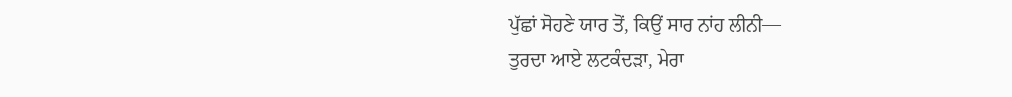ਪੁੱਛਾਂ ਸੋਹਣੇ ਯਾਰ ਤੋਂ, ਕਿਉਂ ਸਾਰ ਨਾਂਹ ਲੀਨੀ—
ਤੁਰਦਾ ਆਏ ਲਟਕੰਦੜਾ, ਮੇਰਾ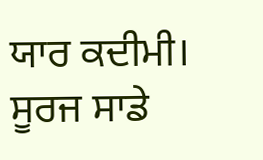ਯਾਰ ਕਦੀਮੀ।
ਸੂਰਜ ਸਾਡੇ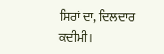ਸਿਰਾਂ ਦਾ, ਦਿਲਦਾਰ ਕਦੀਮੀ।